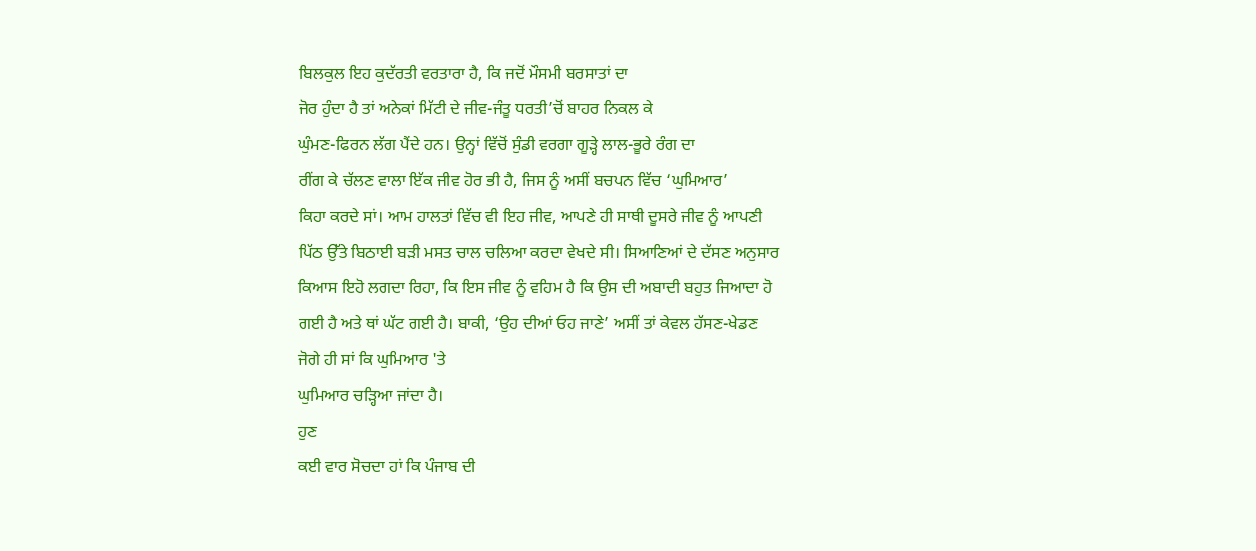ਬਿਲਕੁਲ ਇਹ ਕੁਦੱਰਤੀ ਵਰਤਾਰਾ ਹੈ, ਕਿ ਜਦੋਂ ਮੌਸਮੀ ਬਰਸਾਤਾਂ ਦਾ
ਜੋਰ ਹੁੰਦਾ ਹੈ ਤਾਂ ਅਨੇਕਾਂ ਮਿੱਟੀ ਦੇ ਜੀਵ-ਜੰਤੂ ਧਰਤੀ’ਚੋਂ ਬਾਹਰ ਨਿਕਲ ਕੇ
ਘੁੰਮਣ-ਫਿਰਨ ਲੱਗ ਪੈਂਦੇ ਹਨ। ਉਨ੍ਹਾਂ ਵਿੱਚੋਂ ਸੁੰਡੀ ਵਰਗਾ ਗੂੜ੍ਹੇ ਲਾਲ-ਭੂਰੇ ਰੰਗ ਦਾ
ਰੀਂਗ ਕੇ ਚੱਲਣ ਵਾਲਾ ਇੱਕ ਜੀਵ ਹੋਰ ਭੀ ਹੈ, ਜਿਸ ਨੂੰ ਅਸੀਂ ਬਚਪਨ ਵਿੱਚ ‘ਘੁਮਿਆਰ’
ਕਿਹਾ ਕਰਦੇ ਸਾਂ। ਆਮ ਹਾਲਤਾਂ ਵਿੱਚ ਵੀ ਇਹ ਜੀਵ, ਆਪਣੇ ਹੀ ਸਾਥੀ ਦੂਸਰੇ ਜੀਵ ਨੂੰ ਆਪਣੀ
ਪਿੱਠ ਉੱਤੇ ਬਿਠਾਈ ਬੜੀ ਮਸਤ ਚਾਲ ਚਲਿਆ ਕਰਦਾ ਵੇਖਦੇ ਸੀ। ਸਿਆਣਿਆਂ ਦੇ ਦੱਸਣ ਅਨੁਸਾਰ
ਕਿਆਸ ਇਹੋ ਲਗਦਾ ਰਿਹਾ, ਕਿ ਇਸ ਜੀਵ ਨੂੰ ਵਹਿਮ ਹੈ ਕਿ ਉਸ ਦੀ ਅਬਾਦੀ ਬਹੁਤ ਜਿਆਦਾ ਹੋ
ਗਈ ਹੈ ਅਤੇ ਥਾਂ ਘੱਟ ਗਈ ਹੈ। ਬਾਕੀ, ‘ਉਹ ਦੀਆਂ ਓਹ ਜਾਣੇ’ ਅਸੀਂ ਤਾਂ ਕੇਵਲ ਹੱਸਣ-ਖੇਡਣ
ਜੋਗੇ ਹੀ ਸਾਂ ਕਿ ਘੁਮਿਆਰ 'ਤੇ
ਘੁਮਿਆਰ ਚੜ੍ਹਿਆ ਜਾਂਦਾ ਹੈ।
ਹੁਣ
ਕਈ ਵਾਰ ਸੋਚਦਾ ਹਾਂ ਕਿ ਪੰਜਾਬ ਦੀ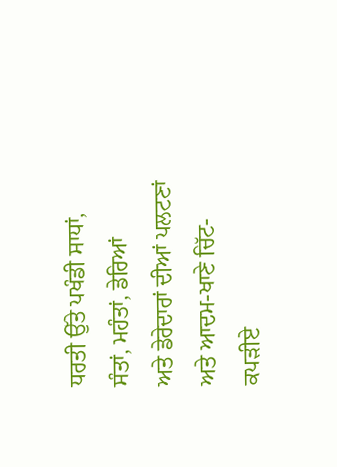ਧਰਤੀ ਉੱਤੇ ਪਖੰਡੀ ਸਾਧਾਂ, ਸੰਤਾਂ, ਮਹੰਤਾਂ, ਡੇਰਿਆਂ
ਅਤੇ ਡੇਰੇਦਾਰਾਂ ਦੀਆਂ ਪਲਟਣਾਂ ਅਤੇ ਆਦਮ-ਖਾਣੇ ਚਿੱਟ-ਕਪੜੀਏ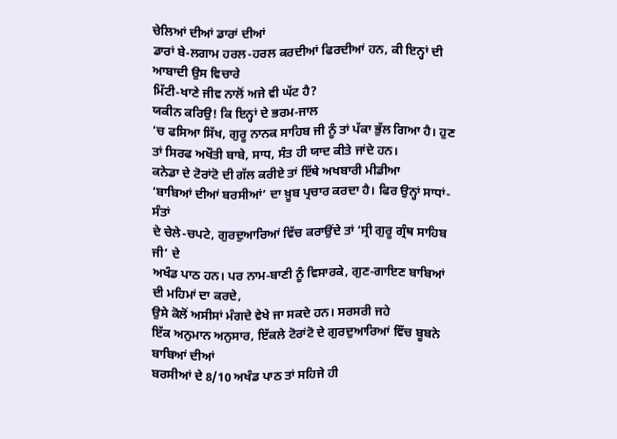ਚੇਲਿਆਂ ਦੀਆਂ ਡਾਰਾਂ ਦੀਆਂ
ਡਾਰਾਂ ਬੇ-ਲਗਾਮ ਹਰਲ-ਹਰਲ ਕਰਦੀਆਂ ਫਿਰਦੀਆਂ ਹਨ, ਕੀ ਇਨ੍ਹਾਂ ਦੀ ਆਬਾਦੀ ਉਸ ਵਿਚਾਰੇ
ਮਿੱਟੀ-ਖਾਣੇ ਜੀਵ ਨਾਲੋਂ ਅਜੇ ਵੀ ਘੱਟ ਹੈ?
ਯਕੀਨ ਕਰਿਉ! ਕਿ ਇਨ੍ਹਾਂ ਦੇ ਭਰਮ-ਜਾਲ
’ਚ ਫਸਿਆ ਸਿੱਖ, ਗੁਰੂ ਨਾਨਕ ਸਾਹਿਬ ਜੀ ਨੂੰ ਤਾਂ ਪੱਕਾ ਭੁੱਲ ਗਿਆ ਹੈ। ਹੁਣ
ਤਾਂ ਸਿਰਫ ਅਖੌਤੀ ਬਾਬੇ, ਸਾਧ, ਸੰਤ ਹੀ ਯਾਦ ਕੀਤੇ ਜਾਂਦੇ ਹਨ।
ਕਨੇਡਾ ਦੇ ਟੋਰਾਂਟੋ ਦੀ ਗੱਲ ਕਰੀਏ ਤਾਂ ਇੱਥੇ ਅਖਬਾਰੀ ਮੀਡੀਆ
‘ਬਾਬਿਆਂ ਦੀਆਂ ਬਰਸੀਆਂ’ ਦਾ ਖ਼ੂਬ ਪ੍ਰਚਾਰ ਕਰਦਾ ਹੈ। ਫਿਰ ਉਨ੍ਹਾਂ ਸਾਧਾਂ-ਸੰਤਾਂ
ਦੇ ਚੇਲੇ-ਚਪਟੇ, ਗੁਰਦੁਆਰਿਆਂ ਵਿੱਚ ਕਰਾਉਂਦੇ ਤਾਂ ‘ਸ੍ਰੀ ਗੁਰੂ ਗ੍ਰੰਥ ਸਾਹਿਬ ਜੀ’ ਦੇ
ਅਖੰਡ ਪਾਠ ਹਨ। ਪਰ ਨਾਮ-ਬਾਣੀ ਨੂੰ ਵਿਸਾਰਕੇ, ਗੁਣ-ਗਾਇਣ ਬਾਬਿਆਂ ਦੀ ਮਹਿਮਾਂ ਦਾ ਕਰਦੇ,
ਉਸੇ ਕੋਲੋਂ ਅਸੀਸਾਂ ਮੰਗਦੇ ਵੇਖੇ ਜਾ ਸਕਦੇ ਹਨ। ਸਰਸਰੀ ਜਹੇ
ਇੱਕ ਅਨੁਮਾਨ ਅਨੁਸਾਰ, ਇੱਕਲੇ ਟੋਰਾਂਟੋ ਦੇ ਗੁਰਦੁਆਰਿਆਂ ਵਿੱਚ ਬੂਬਨੇ ਬਾਬਿਆਂ ਦੀਆਂ
ਬਰਸੀਆਂ ਦੇ 8/10 ਅਖੰਡ ਪਾਠ ਤਾਂ ਸਹਿਜੇ ਹੀ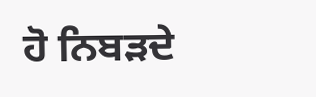ਹੋ ਨਿਬੜਦੇ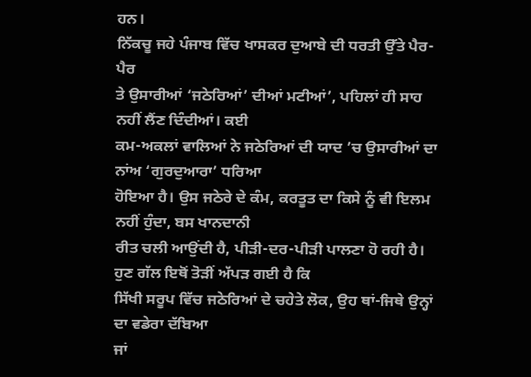ਹਨ।
ਨਿੱਕਚੂ ਜਹੇ ਪੰਜਾਬ ਵਿੱਚ ਖਾਸਕਰ ਦੁਆਬੇ ਦੀ ਧਰਤੀ ਉੱਤੇ ਪੈਰ-ਪੈਰ
ਤੇ ਉਸਾਰੀਆਂ ‘ਜਠੇਰਿਆਂ’ ਦੀਆਂ ਮਟੀਆਂ’, ਪਹਿਲਾਂ ਹੀ ਸਾਹ ਨਹੀਂ ਲੈਂਣ ਦਿੰਦੀਆਂ। ਕਈ
ਕਮ-ਅਕਲਾਂ ਵਾਲਿਆਂ ਨੇ ਜਠੇਰਿਆਂ ਦੀ ਯਾਦ ’ਚ ਉਸਾਰੀਆਂ ਦਾ ਨਾਂਅ ‘ਗੁਰਦੁਆਰਾ’ ਧਰਿਆ
ਹੋਇਆ ਹੈ। ਉਸ ਜਠੇਰੇ ਦੇ ਕੰਮ, ਕਰਤੂਤ ਦਾ ਕਿਸੇ ਨੂੰ ਵੀ ਇਲਮ ਨਹੀਂ ਹੁੰਦਾ, ਬਸ ਖਾਨਦਾਨੀ
ਰੀਤ ਚਲੀ ਆਉਂਦੀ ਹੈ, ਪੀੜੀ-ਦਰ-ਪੀੜੀ ਪਾਲਣਾ ਹੋ ਰਹੀ ਹੈ।
ਹੁਣ ਗੱਲ ਇਥੋਂ ਤੋੜੀਂ ਅੱਪੜ ਗਈ ਹੈ ਕਿ
ਸਿੱਖੀ ਸਰੂਪ ਵਿੱਚ ਜਠੇਰਿਆਂ ਦੇ ਚਹੇਤੇ ਲੋਕ, ਉਹ ਥਾਂ-ਜਿਥੇ ਉਨ੍ਹਾਂ ਦਾ ਵਡੇਰਾ ਦੱਬਿਆ
ਜਾਂ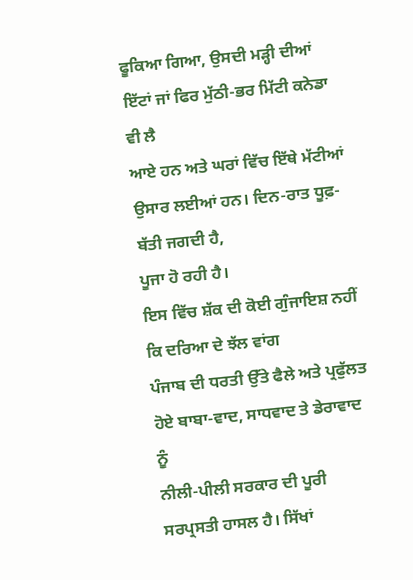ਫੂਕਿਆ ਗਿਆ, ਉਸਦੀ ਮੜ੍ਹੀ ਦੀਆਂ ਇੱਟਾਂ ਜਾਂ ਫਿਰ ਮੁੱਠੀ-ਭਰ ਮਿੱਟੀ ਕਨੇਡਾ ਵੀ ਲੈ
ਆਏ ਹਨ ਅਤੇ ਘਰਾਂ ਵਿੱਚ ਇੱਥੇ ਮੱਟੀਆਂ ਉਸਾਰ ਲਈਆਂ ਹਨ। ਦਿਨ-ਰਾਤ ਧੂਫ਼-ਬੱਤੀ ਜਗਦੀ ਹੈ,
ਪੂਜਾ ਹੋ ਰਹੀ ਹੈ।
ਇਸ ਵਿੱਚ ਸ਼ੱਕ ਦੀ ਕੋਈ ਗੁੰਜਾਇਸ਼ ਨਹੀਂ ਕਿ ਦਰਿਆ ਦੇ ਝੱਲ ਵਾਂਗ
ਪੰਜਾਬ ਦੀ ਧਰਤੀ ਉੱਤੇ ਫੈਲੇ ਅਤੇ ਪ੍ਰਫੁੱਲਤ ਹੋਏ ਬਾਬਾ-ਵਾਦ, ਸਾਧਵਾਦ ਤੇ ਡੇਰਾਵਾਦ ਨੂੰ
ਨੀਲੀ-ਪੀਲੀ ਸਰਕਾਰ ਦੀ ਪੂਰੀ ਸਰਪ੍ਰਸਤੀ ਹਾਸਲ ਹੈ। ਸਿੱਖਾਂ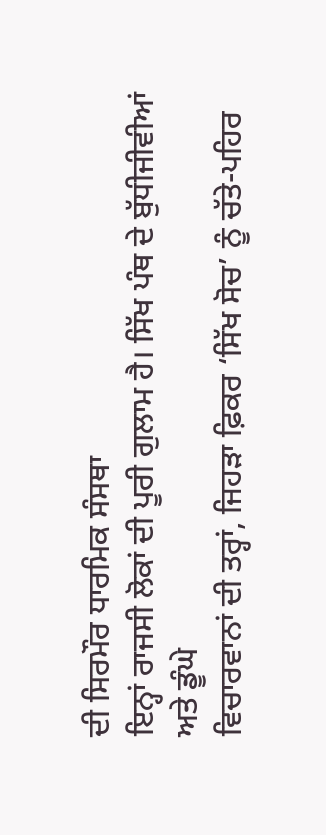ਦੀ ਸਿਰਮੌਰ ਧਾਰਮਿਕ ਸੰਸਥਾ
ਇਨ੍ਹਾਂ ਰਾਜਸੀ ਲੋਕਾਂ ਦੀ ਪੂਰੀ ਗੁਲਾਮ ਹੈ। ਸਿੱਖ ਪੰਥ ਦੇ ਬੁੱਧੀਜੀਵੀਆਂ ਅਤੇ ਡੂੰਘੇ
ਵਿਚਾਰਵਾਨਾਂ ਦੀ ਤਰ੍ਹਾਂ, ਜਿਹੜਾ ਫ਼ਿਕਰ ‘ਸਿੱਖ ਸੋਚ’ ਨੂੰ ਚੱਤੇ-ਪਹਿਰ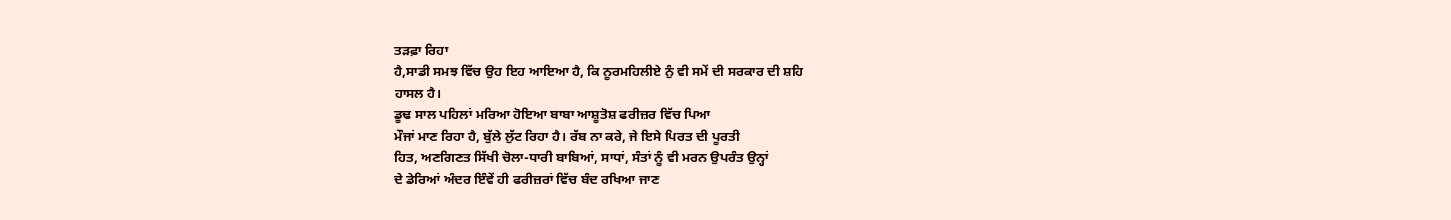ਤੜਫ਼ਾ ਰਿਹਾ
ਹੈ,ਸਾਡੀ ਸਮਝ ਵਿੱਚ ਉਹ ਇਹ ਆਇਆ ਹੈ, ਕਿ ਨੂਰਮਹਿਲੀਏ ਨੁੰ ਵੀ ਸਮੇਂ ਦੀ ਸਰਕਾਰ ਦੀ ਸ਼ਹਿ
ਹਾਸਲ ਹੈ।
ਡੂਢ ਸਾਲ ਪਹਿਲਾਂ ਮਰਿਆ ਹੋਇਆ ਬਾਬਾ ਆਸ਼ੂਤੋਸ਼ ਫਰੀਜ਼ਰ ਵਿੱਚ ਪਿਆ
ਮੌਜਾਂ ਮਾਣ ਰਿਹਾ ਹੈ, ਬੁੱਲੇ ਲੁੱਟ ਰਿਹਾ ਹੈ। ਰੱਬ ਨਾ ਕਰੇ, ਜੇ ਇਸੇ ਪਿਰਤ ਦੀ ਪੂਰਤੀ
ਹਿਤ, ਅਣਗਿਣਤ ਸਿੱਖੀ ਚੋਲਾ-ਧਾਰੀ ਬਾਬਿਆਂ, ਸਾਧਾਂ, ਸੰਤਾਂ ਨੂੰ ਵੀ ਮਰਨ ਉਪਰੰਤ ਉਨ੍ਹਾਂ
ਦੇ ਡੇਰਿਆਂ ਅੰਦਰ ਇੰਵੇਂ ਹੀ ਫਰੀਜ਼ਰਾਂ ਵਿੱਚ ਬੰਦ ਰਖਿਆ ਜਾਣ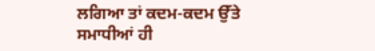ਲਗਿਆ ਤਾਂ ਕਦਮ-ਕਦਮ ਉੱਤੇ
ਸਮਾਧੀਆਂ ਹੀ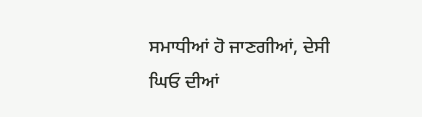ਸਮਾਧੀਆਂ ਹੋ ਜਾਣਗੀਆਂ, ਦੇਸੀ ਘਿਓ ਦੀਆਂ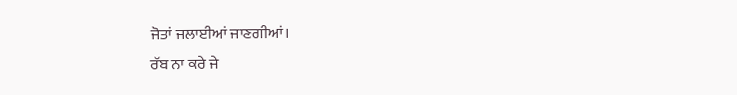ਜੋਤਾਂ ਜਲਾਈਆਂ ਜਾਣਗੀਆਂ।
ਰੱਬ ਨਾ ਕਰੇ ਜੇ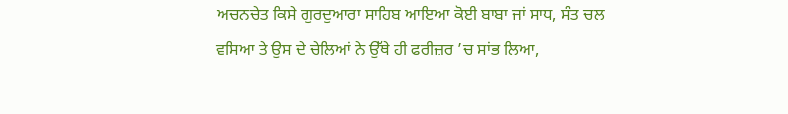ਅਚਨਚੇਤ ਕਿਸੇ ਗੁਰਦੁਆਰਾ ਸਾਹਿਬ ਆਇਆ ਕੋਈ ਬਾਬਾ ਜਾਂ ਸਾਧ, ਸੰਤ ਚਲ
ਵਸਿਆ ਤੇ ਉਸ ਦੇ ਚੇਲਿਆਂ ਨੇ ਉੱਥੇ ਹੀ ਫਰੀਜ਼ਰ ’ਚ ਸਾਂਭ ਲਿਆ,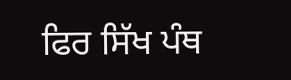ਫਿਰ ਸਿੱਖ ਪੰਥ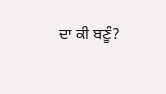ਦਾ ਕੀ ਬਣੂੰ?